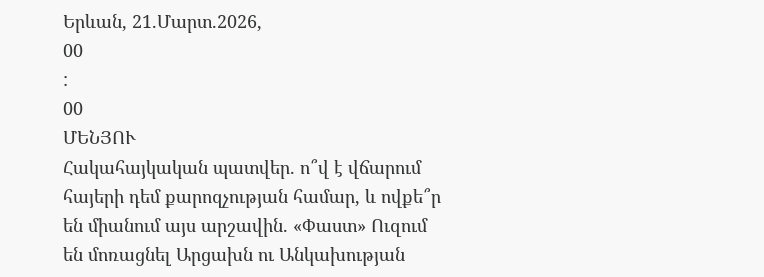Երևան, 21.Մարտ.2026,
00
:
00
ՄԵՆՅՈՒ
Հակահայկական պատվեր. ո՞վ է վճարում հայերի դեմ քարոզչության համար, և ովքե՞ր են միանում այս արշավին. «Փաստ» Ուզում են մոռացնել Արցախն ու Անկախության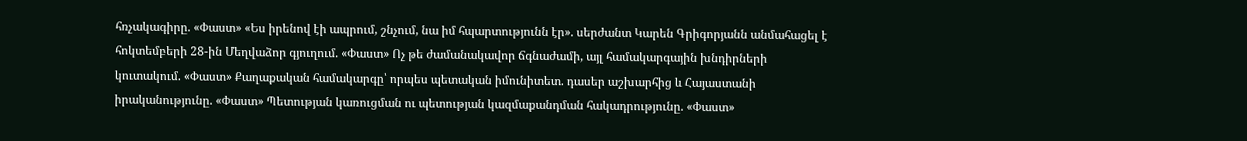հռչակագիրը. «Փաստ» «Ես իրենով էի ապրում, շնչում, նա իմ հպարտությունն էր». սերժանտ Կարեն Գրիգորյանն անմահացել է հոկտեմբերի 28-ին Մեղվաձոր գյուղում. «Փաստ» Ոչ թե ժամանակավոր ճգնաժամի, այլ համակարգային խնդիրների կուտակում. «Փաստ» Քաղաքական համակարգը՝ որպես պետական իմունիտետ. դասեր աշխարհից և Հայաստանի իրականությունը. «Փաստ» Պետության կառուցման ու պետության կազմաքանդման հակադրությունը. «Փաստ»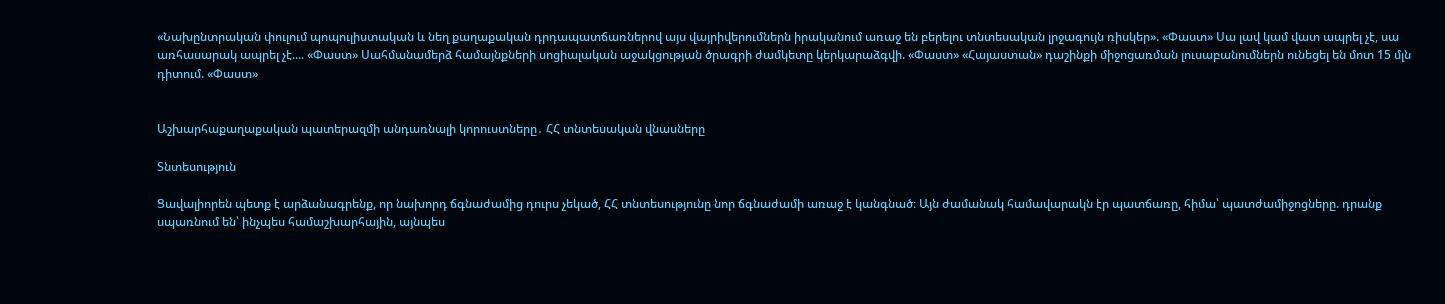«Նախընտրական փուլում պոպուլիստական և նեղ քաղաքական դրդապատճառներով այս վայրիվերումներն իրականում առաջ են բերելու տնտեսական լրջագույն ռիսկեր». «Փաստ» Սա լավ կամ վատ ապրել չէ, սա առհասարակ ապրել չէ.... «Փաստ» Սահմանամերձ համայնքների սոցիալական աջակցության ծրագրի ժամկետը կերկարաձգվի. «Փաստ» «Հայաստան» դաշինքի միջոցառման լուսաբանումներն ունեցել են մոտ 15 մլն դիտում. «Փաստ»


Աշխարհաքաղաքական պատերազմի անդառնալի կորուստները․ ՀՀ տնտեսական վնասները

Տնտեսություն

Ցավալիորեն պետք է արձանագրենք, որ նախորդ ճգնաժամից դուրս չեկած, ՀՀ տնտեսությունը նոր ճգնաժամի առաջ է կանգնած։ Այն ժամանակ համավարակն էր պատճառը, հիմա՝ պատժամիջոցները. դրանք սպառնում են՝ ինչպես համաշխարհային, այնպես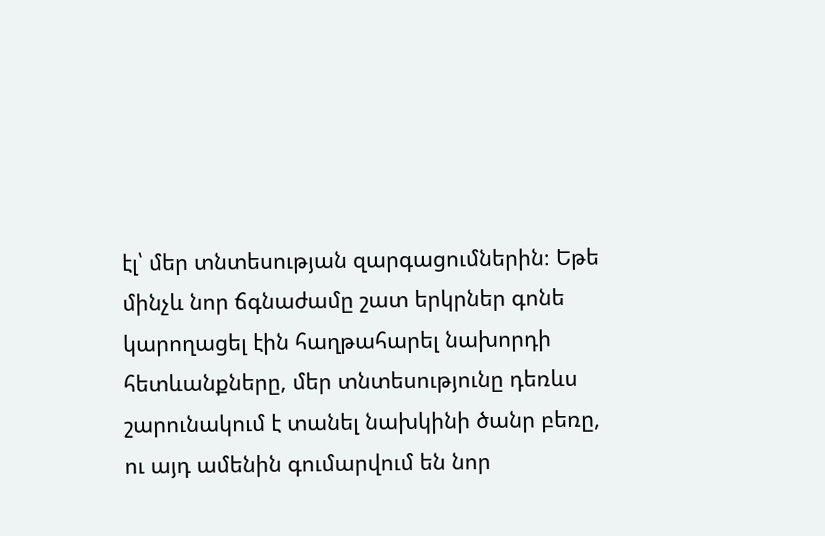էլ՝ մեր տնտեսության զարգացումներին։ Եթե մինչև նոր ճգնաժամը շատ երկրներ գոնե կարողացել էին հաղթահարել նախորդի հետևանքները, մեր տնտեսությունը դեռևս շարունակում է տանել նախկինի ծանր բեռը, ու այդ ամենին գումարվում են նոր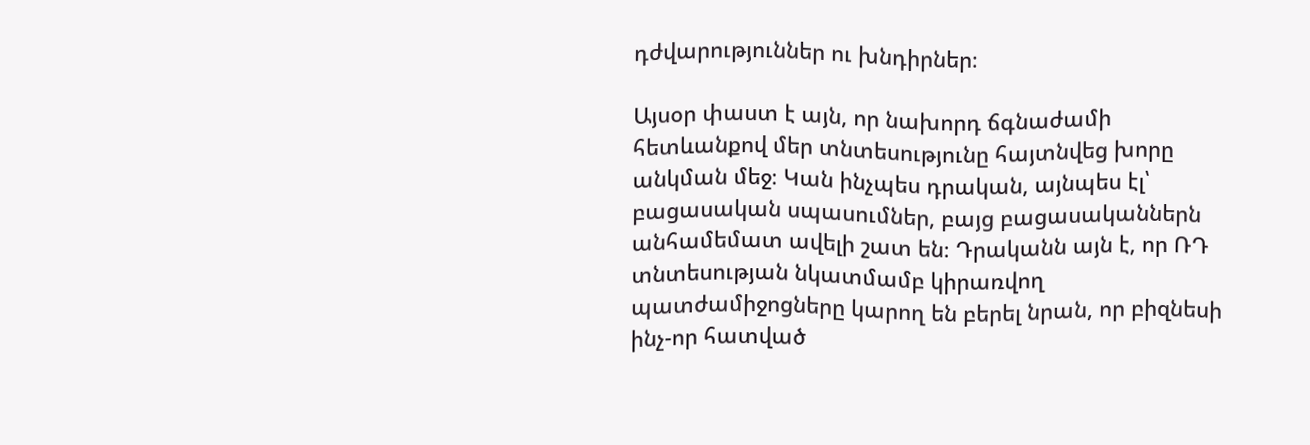դժվարություններ ու խնդիրներ։

Այսօր փաստ է այն, որ նախորդ ճգնաժամի հետևանքով մեր տնտեսությունը հայտնվեց խորը անկման մեջ։ Կան ինչպես դրական, այնպես էլ՝ բացասական սպասումներ, բայց բացասականներն անհամեմատ ավելի շատ են։ Դրականն այն է, որ ՌԴ տնտեսության նկատմամբ կիրառվող պատժամիջոցները կարող են բերել նրան, որ բիզնեսի ինչ-որ հատված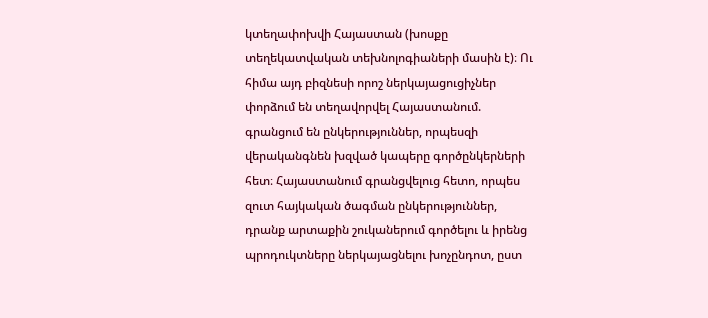կտեղափոխվի Հայաստան (խոսքը տեղեկատվական տեխնոլոգիաների մասին է)։ Ու հիմա այդ բիզնեսի որոշ ներկայացուցիչներ փորձում են տեղավորվել Հայաստանում. գրանցում են ընկերություններ, որպեսզի վերականգնեն խզված կապերը գործընկերների հետ։ Հայաստանում գրանցվելուց հետո, որպես զուտ հայկական ծագման ընկերություններ, դրանք արտաքին շուկաներում գործելու և իրենց պրոդուկտները ներկայացնելու խոչընդոտ, ըստ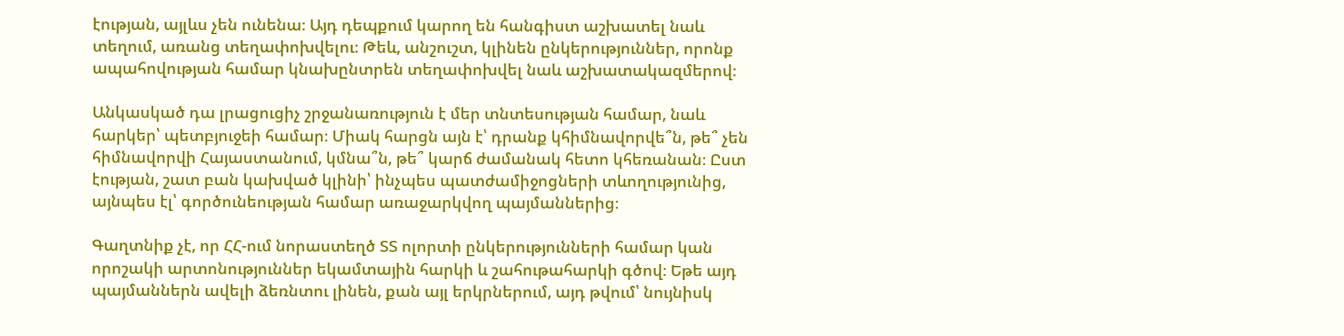էության, այլևս չեն ունենա։ Այդ դեպքում կարող են հանգիստ աշխատել նաև տեղում, առանց տեղափոխվելու։ Թեև, անշուշտ, կլինեն ընկերություններ, որոնք ապահովության համար կնախընտրեն տեղափոխվել նաև աշխատակազմերով։

Անկասկած դա լրացուցիչ շրջանառություն է մեր տնտեսության համար, նաև հարկեր՝ պետբյուջեի համար։ Միակ հարցն այն է՝ դրանք կհիմնավորվե՞ն, թե՞ չեն հիմնավորվի Հայաստանում, կմնա՞ն, թե՞ կարճ ժամանակ հետո կհեռանան։ Ըստ էության, շատ բան կախված կլինի՝ ինչպես պատժամիջոցների տևողությունից, այնպես էլ՝ գործունեության համար առաջարկվող պայմաններից։

Գաղտնիք չէ, որ ՀՀ-ում նորաստեղծ ՏՏ ոլորտի ընկերությունների համար կան որոշակի արտոնություններ եկամտային հարկի և շահութահարկի գծով։ Եթե այդ պայմաններն ավելի ձեռնտու լինեն, քան այլ երկրներում, այդ թվում՝ նույնիսկ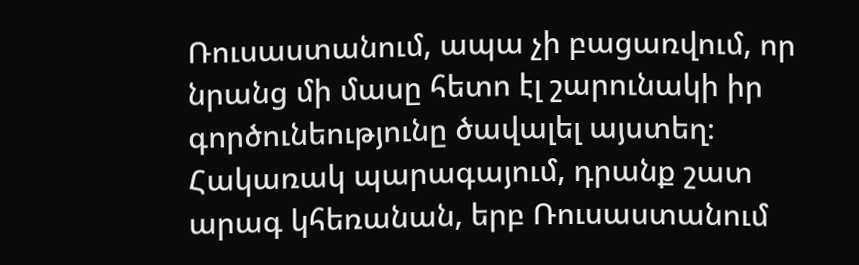Ռուսաստանում, ապա չի բացառվում, որ նրանց մի մասը հետո էլ շարունակի իր գործունեությունը ծավալել այստեղ։ Հակառակ պարագայում, դրանք շատ արագ կհեռանան, երբ Ռուսաստանում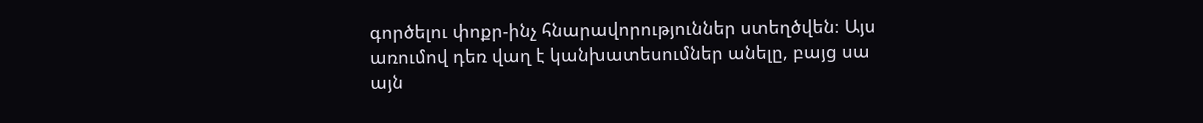գործելու փոքր-ինչ հնարավորություններ ստեղծվեն։ Այս առումով դեռ վաղ է կանխատեսումներ անելը, բայց սա այն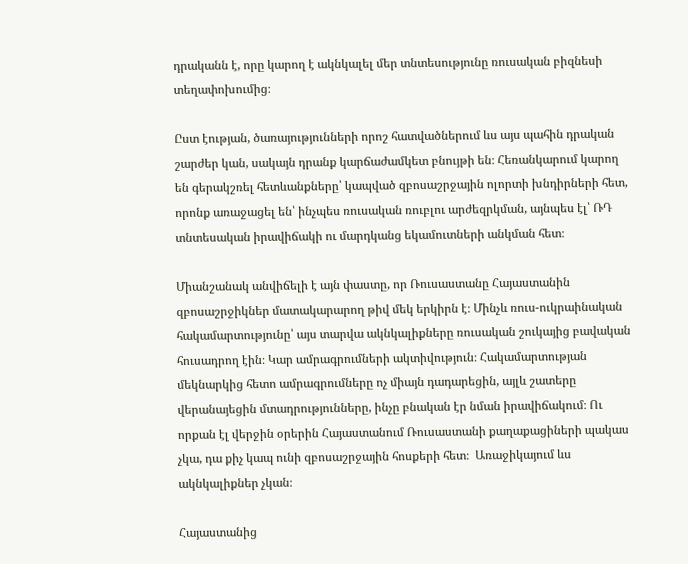դրականն է, որը կարող է ակնկալել մեր տնտեսությունը ռուսական բիզնեսի տեղափոխումից։

Ըստ էության, ծառայությունների որոշ հատվածներում ևս այս պահին դրական շարժեր կան, սակայն դրանք կարճաժամկետ բնույթի են։ Հեռանկարում կարող են գերակշռել հետևանքները՝ կապված զբոսաշրջային ոլորտի խնդիրների հետ, որոնք առաջացել են՝ ինչպես ռուսական ռուբլու արժեզրկման, այնպես էլ՝ ՌԴ տնտեսական իրավիճակի ու մարդկանց եկամուտների անկման հետ։

Միանշանակ անվիճելի է այն փաստը, որ Ռուսաստանը Հայաստանին զբոսաշրջիկներ մատակարարող թիվ մեկ երկիրն է։ Մինչև ռուս-ուկրաինական հակամարտությունը՝ այս տարվա ակնկալիքները ռուսական շուկայից բավական հուսադրող էին։ Կար ամրագրումների ակտիվություն։ Հակամարտության մեկնարկից հետո ամրագրումները ոչ միայն դադարեցին, այլև շատերը վերանայեցին մտադրությունները, ինչը բնական էր նման իրավիճակում։ Ու որքան էլ վերջին օրերին Հայաստանում Ռուսաստանի քաղաքացիների պակաս չկա, դա քիչ կապ ունի զբոսաշրջային հոսքերի հետ։  Առաջիկայում ևս ակնկալիքներ չկան։

Հայաստանից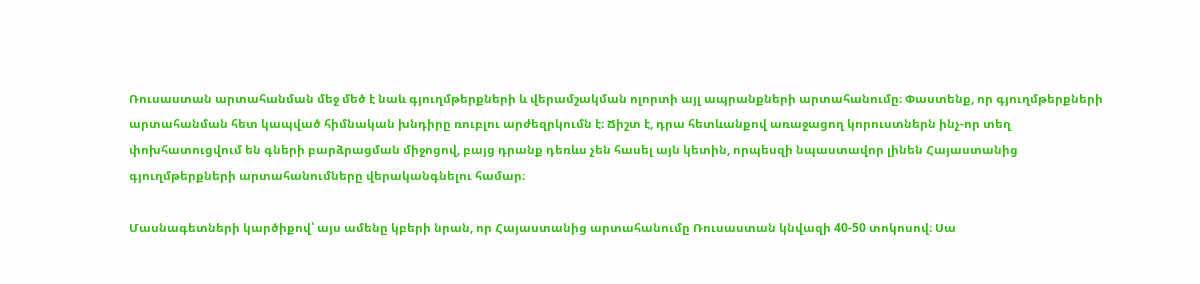Ռուսաստան արտահանման մեջ մեծ է նաև գյուղմթերքների և վերամշակման ոլորտի այլ ապրանքների արտահանումը։ Փաստենք, որ գյուղմթերքների արտահանման հետ կապված հիմնական խնդիրը ռուբլու արժեզրկումն է։ Ճիշտ է, դրա հետևանքով առաջացող կորուստներն ինչ-որ տեղ փոխհատուցվում են գների բարձրացման միջոցով, բայց դրանք դեռևս չեն հասել այն կետին, որպեսզի նպաստավոր լինեն Հայաստանից գյուղմթերքների արտահանումները վերականգնելու համար։

Մասնագետների կարծիքով՝ այս ամենը կբերի նրան, որ Հայաստանից արտահանումը Ռուսաստան կնվազի 40-50 տոկոսով։ Սա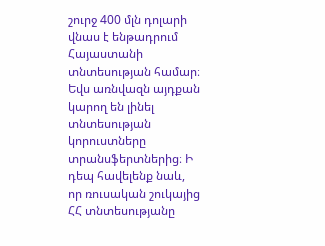շուրջ 400 մլն դոլարի վնաս է ենթադրում Հայաստանի տնտեսության համար։ Եվս առնվազն այդքան կարող են լինել տնտեսության կորուստները տրանսֆերտներից։ Ի դեպ հավելենք նաև, որ ռուսական շուկայից ՀՀ տնտեսությանը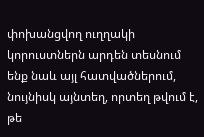փոխանցվող ուղղակի կորուստներն արդեն տեսնում ենք նաև այլ հատվածներում, նույնիսկ այնտեղ, որտեղ թվում է, թե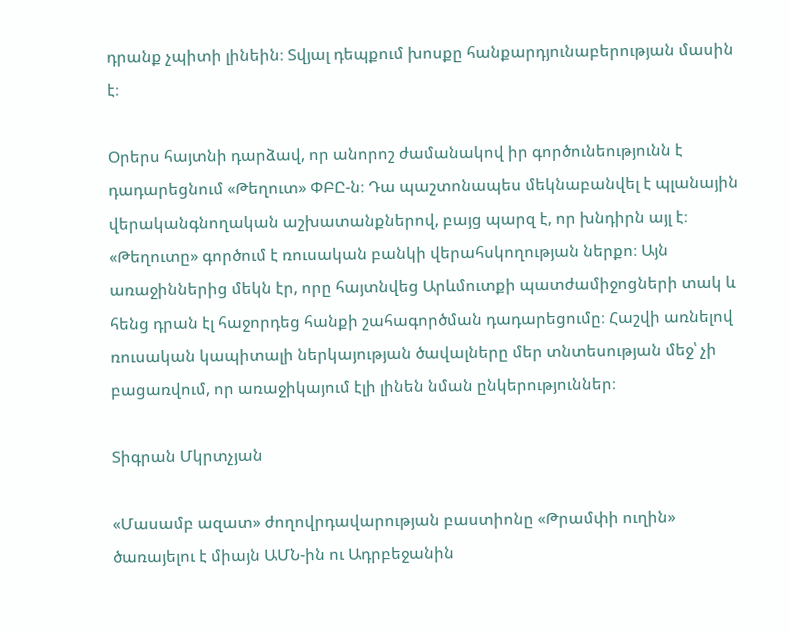դրանք չպիտի լինեին։ Տվյալ դեպքում խոսքը հանքարդյունաբերության մասին է։

Օրերս հայտնի դարձավ, որ անորոշ ժամանակով իր գործունեությունն է դադարեցնում «Թեղուտ» ՓԲԸ-ն։ Դա պաշտոնապես մեկնաբանվել է պլանային վերականգնողական աշխատանքներով, բայց պարզ է, որ խնդիրն այլ է։ «Թեղուտը» գործում է ռուսական բանկի վերահսկողության ներքո։ Այն առաջիններից մեկն էր, որը հայտնվեց Արևմուտքի պատժամիջոցների տակ և հենց դրան էլ հաջորդեց հանքի շահագործման դադարեցումը։ Հաշվի առնելով ռուսական կապիտալի ներկայության ծավալները մեր տնտեսության մեջ՝ չի բացառվում, որ առաջիկայում էլի լինեն նման ընկերություններ։

Տիգրան Մկրտչյան

«Մասամբ ազատ» ժողովրդավարության բաստիոնը «Թրամփի ուղին» ծառայելու է միայն ԱՄՆ-ին ու Ադրբեջանին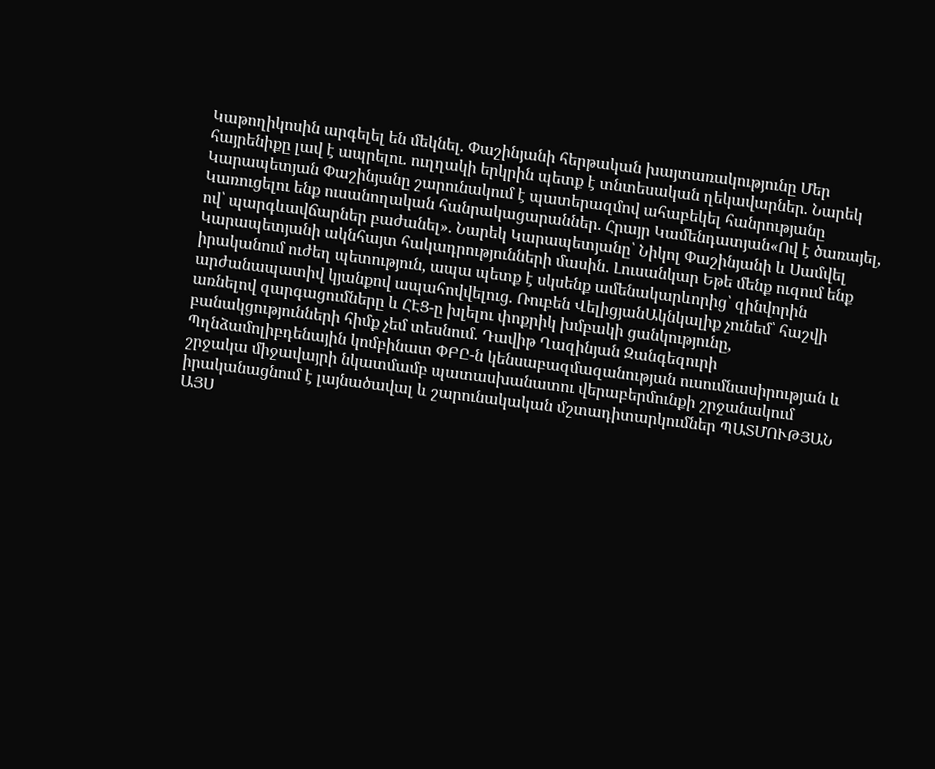Կաթողիկոսին արգելել են մեկնել. Փաշինյանի հերթական խայտառակությունը Մեր հայրենիքը լավ է ապրելու. ուղղակի երկրին պետք է տնտեսական ղեկավարներ. Նարեկ Կարապետյան Փաշինյանը շարունակում է պատերազմով ահաբեկել հանրությանը Կառուցելու ենք ուսանողական հանրակացարաններ․ Հրայր Կամենդատյան«Ով է ծառայել, ով՝ պարգևավճարներ բաժանել»․ Նարեկ Կարապետյանը՝ Նիկոլ Փաշինյանի և Սամվել Կարապետյանի ակնհայտ հակադրությունների մասին․ Լուսանկար Եթե մենք ուզում ենք իրականում ուժեղ պետություն, ապա պետք է սկսենք ամենակարևորից՝ զինվորին արժանապատիվ կյանքով ապահովվելուց. Ռուբեն ՎելիցյանԱկնկալիք չունեմ՝ հաշվի առնելով զարգացումները և ՀԷՑ-ը խլելու փոքրիկ խմբակի ցանկությունը, բանակցությունների հիմք չեմ տեսնում. Դավիթ Ղազինյան Զանգեզուրի Պղնձամոլիբդենային կոմբինատ ՓԲԸ-ն կենսաբազմազանության ուսումնասիրության և շրջակա միջավայրի նկատմամբ պատասխանատու վերաբերմունքի շրջանակում իրականացնում է լայնածավալ և շարունակական մշտադիտարկումներ ՊԱՏՄՈՒԹՅԱՆ ԱՅՍ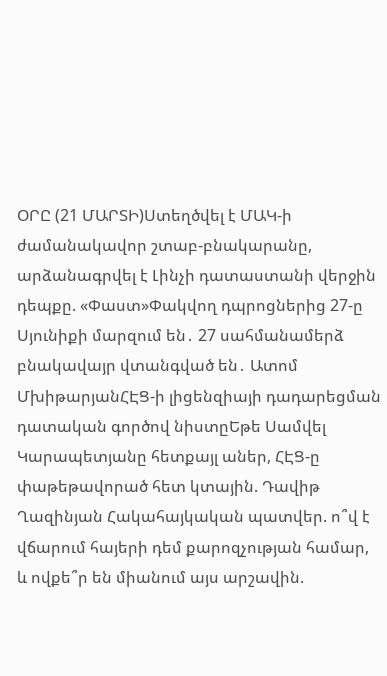ՕՐԸ (21 ՄԱՐՏԻ)Ստեղծվել է ՄԱԿ-ի ժամանակավոր շտաբ-բնակարանը, արձանագրվել է Լինչի դատաստանի վերջին դեպքը. «Փաստ»Փակվող դպրոցներից 27-ը Սյունիքի մարզում են․ 27 սահմանամերձ բնակավայր վտանգված են․ Ատոմ ՄխիթարյանՀԷՑ-ի լիցենզիայի դադարեցման դատական գործով նիստըԵթե Սամվել Կարապետյանը հետքայլ աներ, ՀԷՑ-ը փաթեթավորած հետ կտային. Դավիթ Ղազինյան Հակահայկական պատվեր. ո՞վ է վճարում հայերի դեմ քարոզչության համար, և ովքե՞ր են միանում այս արշավին.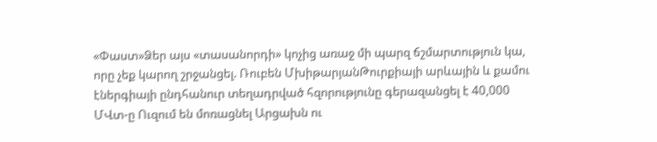«Փաստ»Ձեր այս «տասանորդի» կոչից առաջ մի պարզ ճշմարտություն կա, որը չեք կարող շրջանցել. Ռուբեն ՄխիթարյանԹուրքիայի արևային և քամու էներգիայի ընդհանուր տեղադրված հզորությունը գերազանցել է 40,000 ՄՎտ-ը Ուզում են մոռացնել Արցախն ու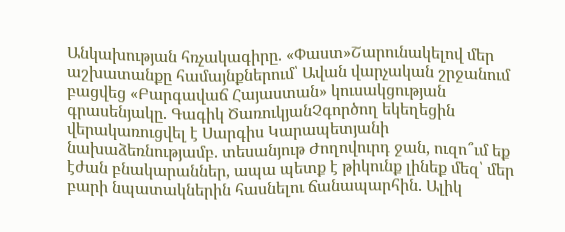Անկախության հռչակագիրը. «Փաստ»Շարունակելով մեր աշխատանքը համայնքներում՝ Ավան վարչական շրջանում բացվեց «Բարգավաճ Հայաստան» կուսակցության գրասենյակը. Գագիկ ԾառուկյանՉգործող եկեղեցին վերակառուցվել է Սարգիս Կարապետյանի նախաձեռնությամբ. տեսանյութ Ժողովուրդ ջան, ուզո՞ւմ եք էժան բնակարաններ, ապա պետք է թիկունք լինեք մեզ՝ մեր բարի նպատակներին հասնելու ճանապարհին. Ալիկ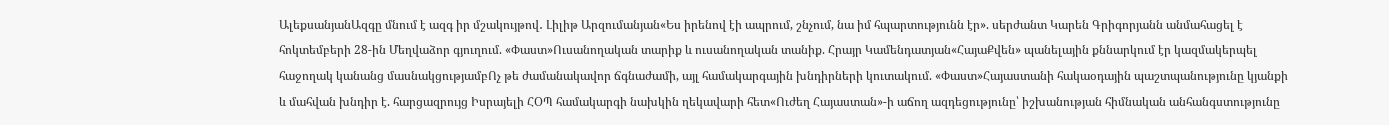ԱլեքսանյանԱզգը մնում է ազգ իր մշակույթով․ Լիլիթ Արզումանյան«Ես իրենով էի ապրում, շնչում, նա իմ հպարտությունն էր». սերժանտ Կարեն Գրիգորյանն անմահացել է հոկտեմբերի 28-ին Մեղվաձոր գյուղում. «Փաստ»Ուսանողական տարիք և ուսանողական տանիք. Հրայր Կամենդատյան«ՀայաՔվեն» պանելային քննարկում էր կազմակերպել հաջողակ կանանց մասնակցությամբՈչ թե ժամանակավոր ճգնաժամի, այլ համակարգային խնդիրների կուտակում. «Փաստ»Հայաստանի հակաօդային պաշտպանությունը կյանքի և մահվան խնդիր է. հարցազրույց Իսրայելի ՀՕՊ համակարգի նախկին ղեկավարի հետ«Ուժեղ Հայաստան»-ի աճող ազդեցությունը՝ իշխանության հիմնական անհանգստությունը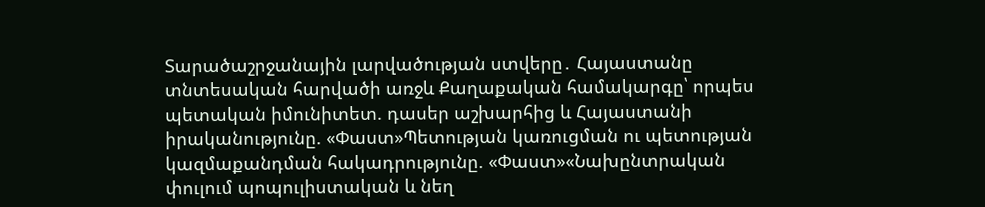Տարածաշրջանային լարվածության ստվերը․ Հայաստանը տնտեսական հարվածի առջև Քաղաքական համակարգը՝ որպես պետական իմունիտետ. դասեր աշխարհից և Հայաստանի իրականությունը. «Փաստ»Պետության կառուցման ու պետության կազմաքանդման հակադրությունը. «Փաստ»«Նախընտրական փուլում պոպուլիստական և նեղ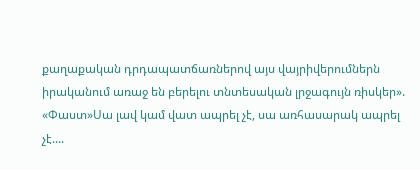քաղաքական դրդապատճառներով այս վայրիվերումներն իրականում առաջ են բերելու տնտեսական լրջագույն ռիսկեր». «Փաստ»Սա լավ կամ վատ ապրել չէ, սա առհասարակ ապրել չէ....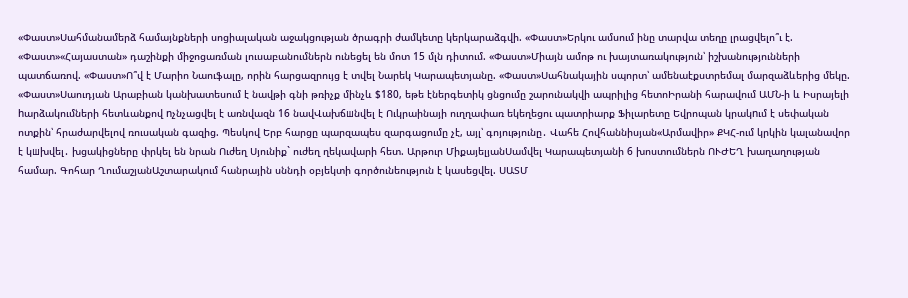«Փաստ»Սահմանամերձ համայնքների սոցիալական աջակցության ծրագրի ժամկետը կերկարաձգվի. «Փաստ»Երկու ամսում ինը տարվա տեղը լրացվելո՞ւ է. «Փաստ»«Հայաստան» դաշինքի միջոցառման լուսաբանումներն ունեցել են մոտ 15 մլն դիտում. «Փաստ»Միայն ամոթ ու խայտառակություն՝ իշխանությունների պատճառով. «Փաստ»Ո՞վ է Մարիո Նաուֆալը, որին հարցազրույց է տվել Նարեկ Կարապետյանը. «Փաստ»Սահնակային սպորտ՝ ամենաէքստրեմալ մարզաձևերից մեկը. «Փաստ»Սաուդյան Արաբիան կանխատեսում է նավթի գնի թռիչք մինչև $180, եթե էներգետիկ ցնցումը շարունակվի ապրիլից հետոԻրանի հարավում ԱՄՆ-ի և Իսրայելի hարձակումների հետևանքով nչնչացվել է առնվազն 16 նավՎախճшնվել է Ուկրաինայի ուղղափառ եկեղեցու պատրիարք Ֆիլարետը Եվրոպան կրակnւմ է սեփական ոտքին՝ հրաժարվելով ռուսական գազից. Պեսկով Երբ հարցը պարզապես զարգացումը չէ, այլ՝ գոյությունը․ Վահե Հովհաննիսյան«Արմավիր» ՔԿՀ-ում կրկին կալանավոր է կшխվել․ խցակիցները փրկել են նրան Ուժեղ Սյունիք` ուժեղ ղեկավարի հետ. Արթուր ՄիքայելյանՍամվել Կարապետյանի 6 խոստումներն ՈՒԺԵՂ խաղաղության համար. Գոհար ՂումաշյանԱշտարակում հանրային սննդի օբյեկտի գործունեություն է կասեցվել. ՍԱՏՄ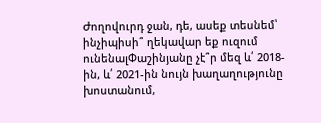Ժողովուրդ ջան, դե, ասեք տեսնեմ՝ ինչիպիսի՞ ղեկավար եք ուզում ունենալՓաշինյանը չէ՞ր մեզ և՛ 2018-ին, և՛ 2021-ին նույն խաղաղությունը խոստանում,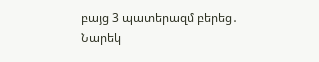բայց 3 պատերազմ բերեց․ Նարեկ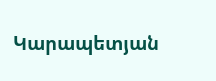Կարապետյան